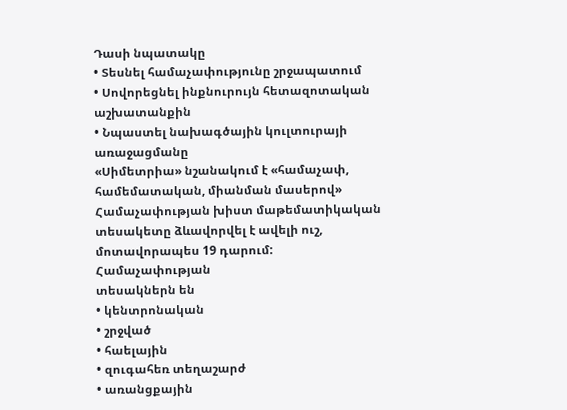Դասի նպատակը
• Տեսնել համաչափությունը շրջապատում
• Սովորեցնել ինքնուրույն հետազոտական
աշխատանքին
• Նպաստել նախագծային կուլտուրայի
առաջացմանը
«Սիմետրիա» նշանակում է «համաչափ,
համեմատական, միանման մասերով»
Համաչափության խիստ մաթեմատիկական
տեսակետը ձևավորվել է ավելի ուշ,
մոտավորապես 19 դարում:
Համաչափության
տեսակներն են
• կենտրոնական
• շրջված
• հաելային
• զուգահեռ տեղաշարժ
• առանցքային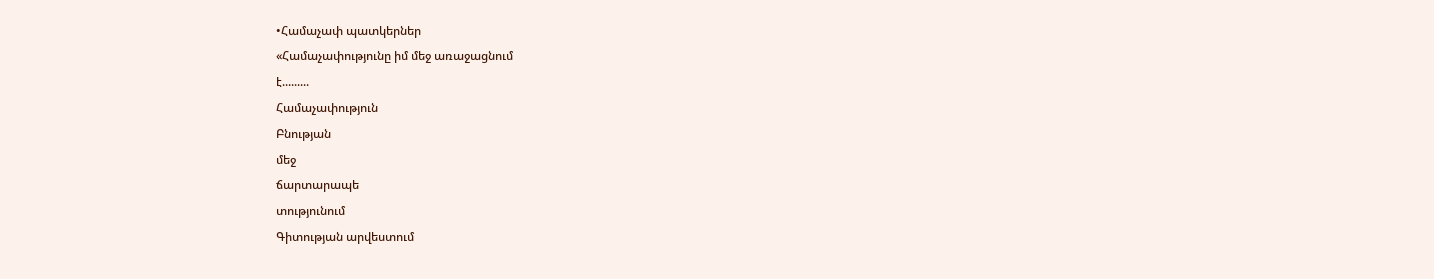•Համաչափ պատկերներ
«Համաչափությունը իմ մեջ առաջացնում
է.........
Համաչափություն
Բնության
մեջ
ճարտարապե
տությունում
Գիտության արվեստում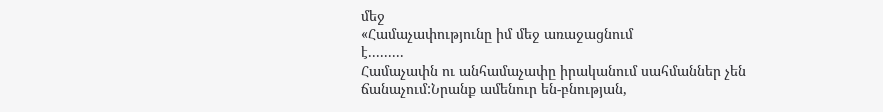մեջ
«Համաչափությունը իմ մեջ առաջացնում
է.........
Համաչափն ու անհամաչափը իրականում սահմաններ չեն
ճանաչում:Նրանք ամենուր են-բնության,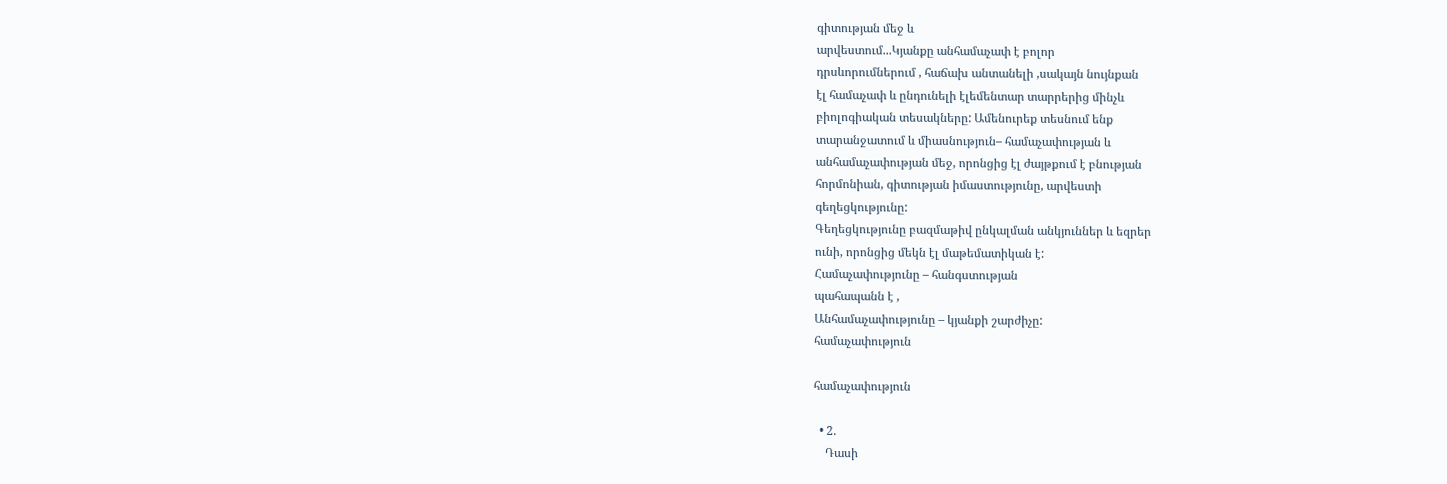գիտության մեջ և
արվեստում...Կյանքը անհամաչափ է բոլոր
դրսևորումներում , հաճախ անտանելի ,սակայն նույնքան
էլ համաչափ և ընդունելի էլեմենտար տարրերից մինչև
բիոլոգիական տեսակները: Ամենուրեք տեսնում ենք
տարանջատում և միասնություն– համաչափության և
անհամաչափության մեջ, որոնցից էլ ժայթքում է բնության
հորմոնիան, գիտության իմաստությունը, արվեստի
գեղեցկությունը:
Գեղեցկությունը բազմաթիվ ընկալման անկյուններ և եզրեր
ունի, որոնցից մեկն էլ մաթեմատիկան է:
Համաչափությունը – հանգստության
պահապանն է ,
Անհամաչափությունը – կյանքի շարժիչը:
համաչափություն

համաչափություն

  • 2.
    Դասի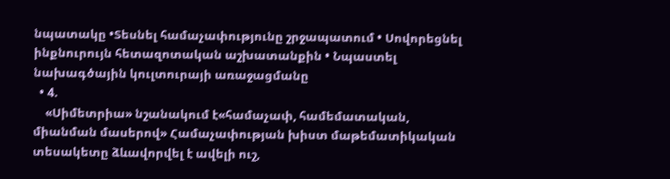նպատակը •Տեսնել համաչափությունը շրջապատում • Սովորեցնել ինքնուրույն հետազոտական աշխատանքին • Նպաստել նախագծային կուլտուրայի առաջացմանը
  • 4.
    «Սիմետրիա» նշանակում է«համաչափ, համեմատական, միանման մասերով» Համաչափության խիստ մաթեմատիկական տեսակետը ձևավորվել է ավելի ուշ,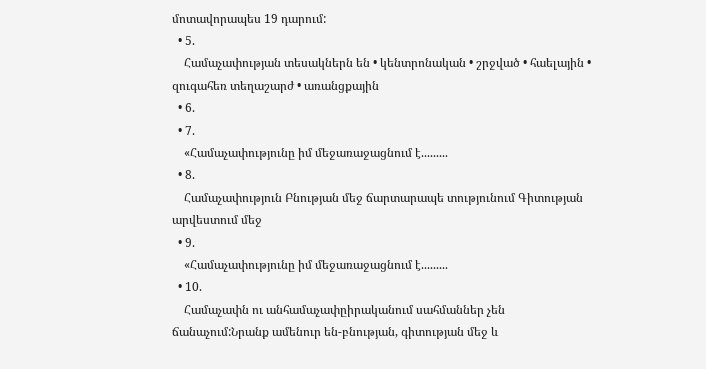մոտավորապես 19 դարում:
  • 5.
    Համաչափության տեսակներն են • կենտրոնական • շրջված • հաելային • զուգահեռ տեղաշարժ • առանցքային
  • 6.
  • 7.
    «Համաչափությունը իմ մեջառաջացնում է.........
  • 8.
    Համաչափություն Բնության մեջ ճարտարապե տությունում Գիտության արվեստում մեջ
  • 9.
    «Համաչափությունը իմ մեջառաջացնում է.........
  • 10.
    Համաչափն ու անհամաչափըիրականում սահմաններ չեն ճանաչում:Նրանք ամենուր են-բնության, գիտության մեջ և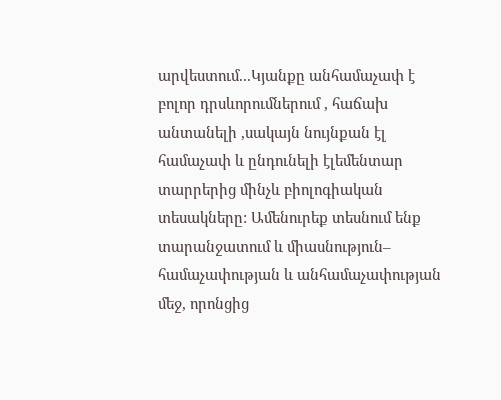արվեստում...Կյանքը անհամաչափ է բոլոր դրսևորումներում , հաճախ անտանելի ,սակայն նույնքան էլ համաչափ և ընդունելի էլեմենտար տարրերից մինչև բիոլոգիական տեսակները: Ամենուրեք տեսնում ենք տարանջատում և միասնություն– համաչափության և անհամաչափության մեջ, որոնցից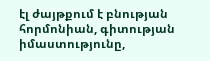էլ ժայթքում է բնության հորմոնիան, գիտության իմաստությունը,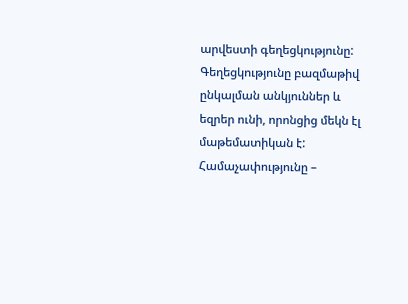արվեստի գեղեցկությունը: Գեղեցկությունը բազմաթիվ ընկալման անկյուններ և եզրեր ունի, որոնցից մեկն էլ մաթեմատիկան է: Համաչափությունը –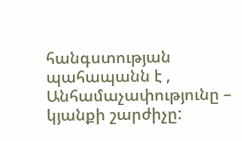հանգստության պահապանն է , Անհամաչափությունը – կյանքի շարժիչը: